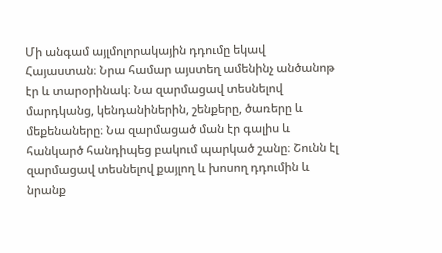Մի անգամ այլմոլորակային դդումը եկավ Հայաստան։ Նրա համար այստեղ ամենինչ անծանոթ էր և տարօրինակ։ Նա զարմացավ տեսնելով մարդկանց, կենդանիներին, շենքերը, ծառերը և մեքենաները։ Նա զարմացած ման էր գալիս և հանկարծ հանդիպեց բակում պարկած շանը։ Շունն էլ զարմացավ տեսնելով քայլող և խոսող դդումին և նրանք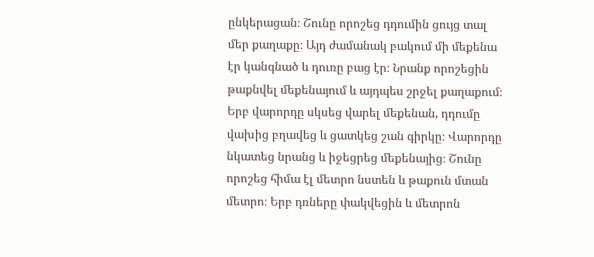ընկերացան։ Շունը որոշեց դդումին ցույց տալ մեր քաղաքը։ Այդ ժամանակ բակում մի մեքենա էր կանգնած և դուռը բաց էր։ Նրանք որոշեցին թաքնվել մեքենայում և այդպես շրջել քաղաքում։ Երբ վարորդը սկսեց վարել մեքենան, դդումը վախից բղավեց և ցատկեց շան գիրկը։ Վարորդը նկատեց նրանց և իջեցրեց մեքենայից։ Շունը որոշեց հիմա էլ մետրո նստեն և թաքուն մտան մետրո։ Երբ դռները փակվեցին և մետրոն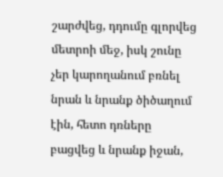շարժվեց, դդումը գլորվեց մետրոի մեջ, իսկ շունը չեր կարողանում բռնել նրան և նրանք ծիծաղում էին, հետո դռները բացվեց և նրանք իջան,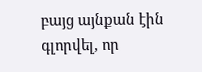բայց այնքան էին գլորվել, որ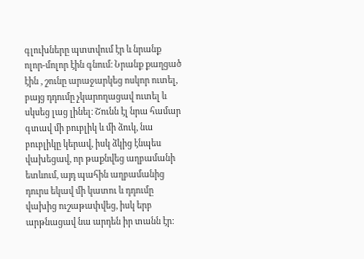գլուխները պտտվում էր և նրանք ոլոր-մոլոր էին գնում։ Նրանք քաղցած էին , շունը արաջարկեց ոսկոր ուտել, բայց դդումը չկարողացավ ուտել և սկսեց լաց լինել։ Շունն էլ նրա համար գտավ մի բուբլիկ և մի ձուկ, նա բուբլիկը կերավ, իսկ ձկից էնպես վախեցավ, որ թաքնվեց աղբամանի ետևում, այդ պահին աղբամանից դուրս եկավ մի կատու և դդումը վախից ուշաթափվեց, իսկ երբ արթնացավ նա արդեն իր տանն էր։